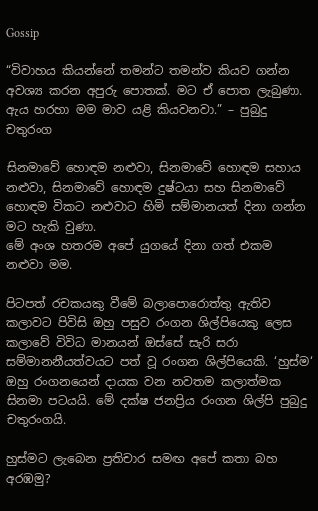Gossip

“විවාහය කියන්නේ තමන්ට තමන්ව කියව ගන්න අවශ්‍ය කරන අපුරු පොතක්. මට ඒ පොත ලැබුණා. ඇය හරහා මම මාව යළි කියවනවා.” – පුබුදු චතුරංග

සිනමාවේ හොඳම නළුවා, සිනමාවේ හොඳම සහාය නළුවා, සිනමාවේ හොඳම දුෂ්ටයා සහ සිනමාවේ හොඳම විකට නළුවාට හිමි සම්මානයත් දිනා ගන්න මට හැකි වුණා.
මේ අංශ හතරම අපේ යුගයේ දිනා ගත් එකම නළුවා මම.

පිටපත් රචකයකු වීමේ බලාපොරොත්තු ඇතිව කලාවට පිවිසි ඔහු පසුව රංගන ශිල්පියෙකු ලෙස කලාවේ විවිධ මානයන් ඔස්සේ සැරි සරා සම්මානනීයත්වයට පත් වූ රංගන ශිල්පියෙකි. ‘හුස්ම‘ ඔහු රංගනයෙන් දායක වන නවතම කලාත්මක සිනමා පටයයි. මේ දක්ෂ ජනප්‍රිය රංගන ශිල්පි පුබුදු චතුරංගයි.

හුස්මට ලැබෙන ප්‍රතිචාර සමඟ අපේ කතා බහ අරඹමු?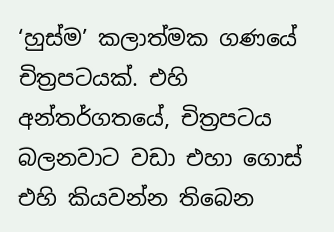‘හුස්ම’ කලාත්මක ගණයේ චිත්‍රපටයක්. එහි අන්තර්ගතයේ, චිත්‍රපටය බලනවාට වඩා එහා ගොස් එහි කියවන්න තිබෙන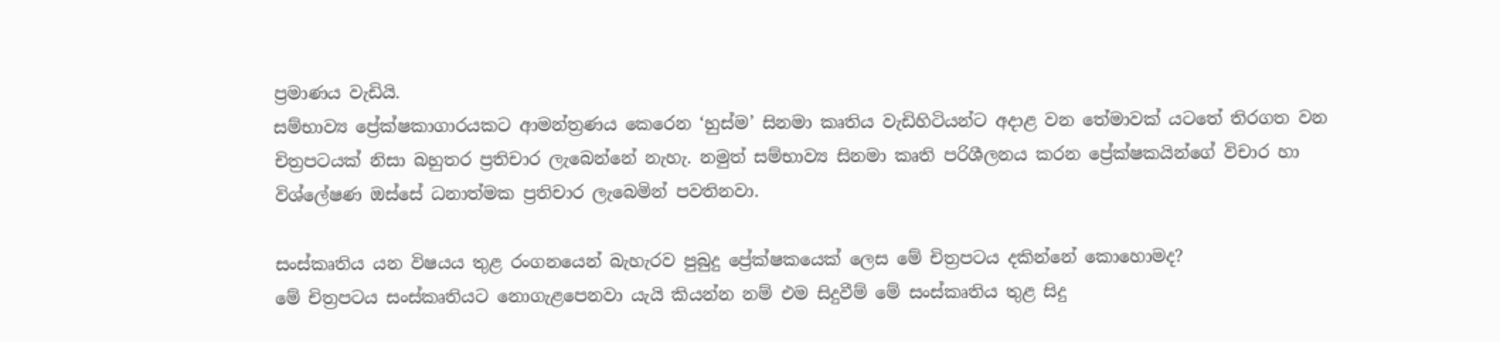ප්‍රමාණය වැඩියි.
සම්භාව්‍ය ප්‍රේක්ෂකාගාරයකට ආමන්ත්‍රණය කෙරෙන ‘හුස්ම’ සිනමා කෘතිය වැඩිහිටියන්ට අදාළ වන තේමාවක් යටතේ තිරගත වන චිත්‍රපටයක් නිසා බහුතර ප්‍රතිචාර ලැබෙන්නේ නැහැ. නමුත් සම්භාව්‍ය සිනමා කෘති පරිශීලනය කරන ප්‍රේක්ෂකයින්ගේ විචාර හා විශ්ලේෂණ ඔස්සේ ධනාත්මක ප්‍රතිචාර ලැබෙමින් පවතිනවා.

සංස්කෘතිය යන විෂයය තුළ රංගනයෙන් බැහැරව පුබුදු ප්‍රේක්ෂකයෙක් ලෙස මේ චිත්‍රපටය දකින්නේ කොහොමද?
මේ චිත්‍රපටය සංස්කෘතියට නොගැළපෙනවා යැයි කියන්න නම් එම සිදුවීම් මේ සංස්කෘතිය තුළ සිදු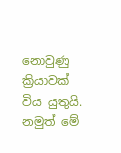නොවුණු ක්‍රියාවක් විය යුතුයි. නමුත් මේ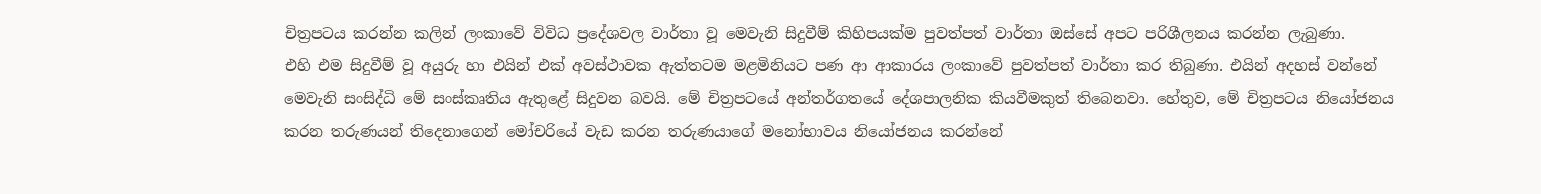චිත්‍රපටය කරන්න කලින් ලංකාවේ විවිධ ප්‍රදේශවල වාර්තා වූ මෙවැනි සිදුවීම් කිහිපයක්ම පුවත්පත් වාර්තා ඔස්සේ අපට පරිශීලනය කරන්න ලැබුණා.
එහි එම සිදුවීම් වූ අයුරු හා එයින් එක් අවස්ථාවක ඇත්තටම මළමිනියට පණ ආ ආකාරය ලංකාවේ පුවත්පත් වාර්තා කර තිබුණා. එයින් අදහස් වන්නේ මෙවැනි සංසිද්ධි මේ සංස්කෘතිය ඇතුළේ සිදුවන බවයි. මේ චිත්‍රපටයේ අන්තර්ගතයේ දේශපාලනික කියවීමකුත් තිබෙනවා. හේතුව, මේ චිත්‍රපටය නියෝජනය කරන තරුණයන් තිදෙනාගෙන් මෝචරියේ වැඩ කරන තරුණයාගේ මනෝභාවය නියෝජනය කරන්නේ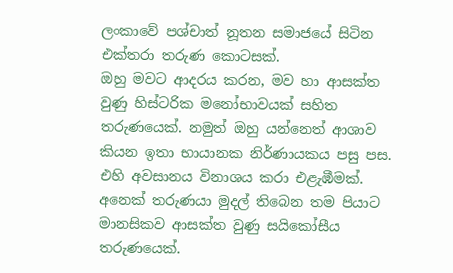ලංකාවේ පශ්චාත් නූතන සමාජයේ සිටින එක්තරා තරුණ කොටසක්.
ඔහු මවට ආදරය කරන, මව හා ආසක්ත වුණු හිස්ටරික මනෝභාවයක් සහිත තරුණයෙක්. නමුත් ඔහු යන්නෙත් ආශාව කියන ඉතා භායානක නිර්ණායකය පසු පස. එහි අවසානය විනාශය කරා එළැඹීමක්. අනෙක් තරුණයා මුදල් තිබෙන තම පියාට මානසිකව ආසක්ත වුණු සයිකෝසීය තරුණයෙක්.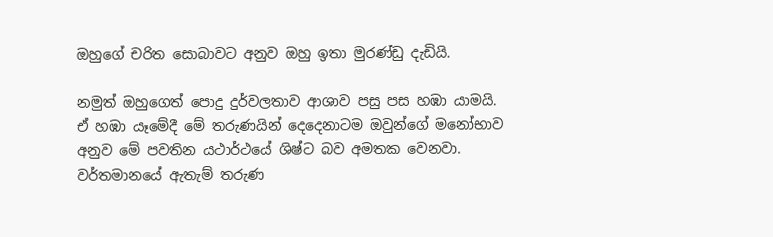ඔහුගේ චරිත සොබාවට අනුව ඔහු ඉතා මුරණ්ඩු දැඩියි.

නමුත් ඔහුගෙත් පොදු දුර්වලතාව ආශාව පසු පස හඹා යාමයි. ඒ හඹා යෑමේදී මේ තරුණයින් දෙදෙනාටම ඔවුන්ගේ මනෝභාව අනුව මේ පවතින යථාර්ථයේ ශිෂ්ට බව අමතක වෙනවා. වර්තමානයේ ඇතැම් තරුණ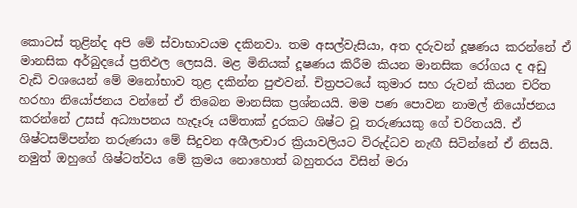කොටස් තුළින්ද අපි මේ ස්වාභාවයම දකිනවා. තම අසල්වැසියා, අත දරුවන් දූෂණය කරන්නේ ඒ මානසික අර්බුදයේ ප්‍රතිඵල ලෙසයි. මළ මිනියක් දූෂණය කිරීම කියන මානසික රෝගය ද අඩු වැඩි වශයෙන් මේ මනෝභාව තුළ දකින්න පුළුවන්. චිත්‍රපටයේ කුමාර සහ රුවන් කියන චරිත හරහා නියෝජනය වන්නේ ඒ තිබෙන මානසික ප්‍රශ්නයයි. මම පණ පොවන නාමල් නියෝජනය කරන්නේ උසස් අධ්‍යාපනය හැදෑරූ යම්තාක් දුරකට ශිෂ්ට වූ තරුණයකු ගේ චරිතයයි. ඒ ශිෂ්ටසම්පන්න තරුණයා මේ සිදුවන අශීලාචාර ක්‍රියාවලියට විරුද්ධව නැඟී සිටින්නේ ඒ නිසයි. නමුත් ඔහුගේ ශිෂ්ටත්වය මේ ක්‍රමය නොහොත් බහුතරය විසින් මරා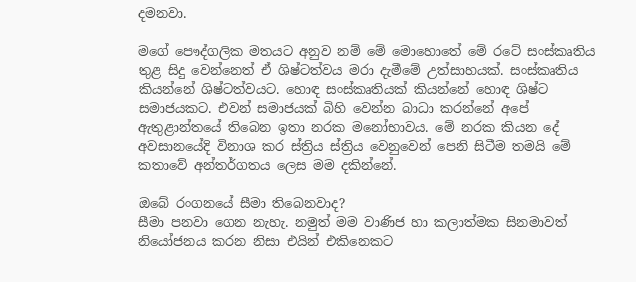දමනවා.

මගේ පෞද්ගලික මතයට අනුව නම් මේ මොහොතේ මේ රටේ සංස්කෘතිය තුළ සිදු වෙන්නෙත් ඒ ශිෂ්ටත්වය මරා දැමීමේ උත්සාහයක්. සංස්කෘතිය කියන්නේ ශිෂ්ටත්වයට. හොඳ සංස්කෘතියක් කියන්නේ හොඳ ශිෂ්ට සමාජයකට. එවන් සමාජයක් බිහි වෙන්න බාධා කරන්නේ අපේ ඇතුළාන්තයේ තිබෙන ඉතා නරක මනෝභාවය. මේ නරක කියන දේ අවසානයේදි විනාශ කර ස්ත්‍රිය ස්ත්‍රිය වෙනුවෙන් පෙනි සිටීම තමයි මේ කතාවේ අන්තර්ගතය ලෙස මම දකින්නේ.

ඔබේ රංගනයේ සීමා තිබෙනවාද?
සීමා පනවා ගෙන නැහැ. නමුත් මම වාණිජ හා කලාත්මක සිනමාවත් නියෝජනය කරන නිසා එයින් එකිනෙකට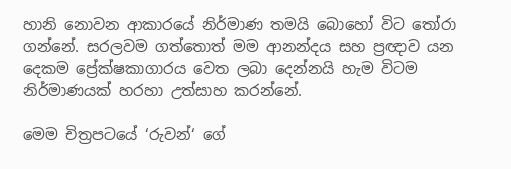හානි නොවන ආකාරයේ නිර්මාණ තමයි බොහෝ විට තෝරා ගන්නේ. සරලවම ගත්තොත් මම ආනන්දය සහ ප්‍රඥාව යන දෙකම ප්‍රේක්ෂකාගාරය වෙත ලබා දෙන්නයි හැම විටම නිර්මාණයක් හරහා උත්සාහ කරන්නේ.

මෙම චිත්‍රපටයේ ‘රුවන්‘ ගේ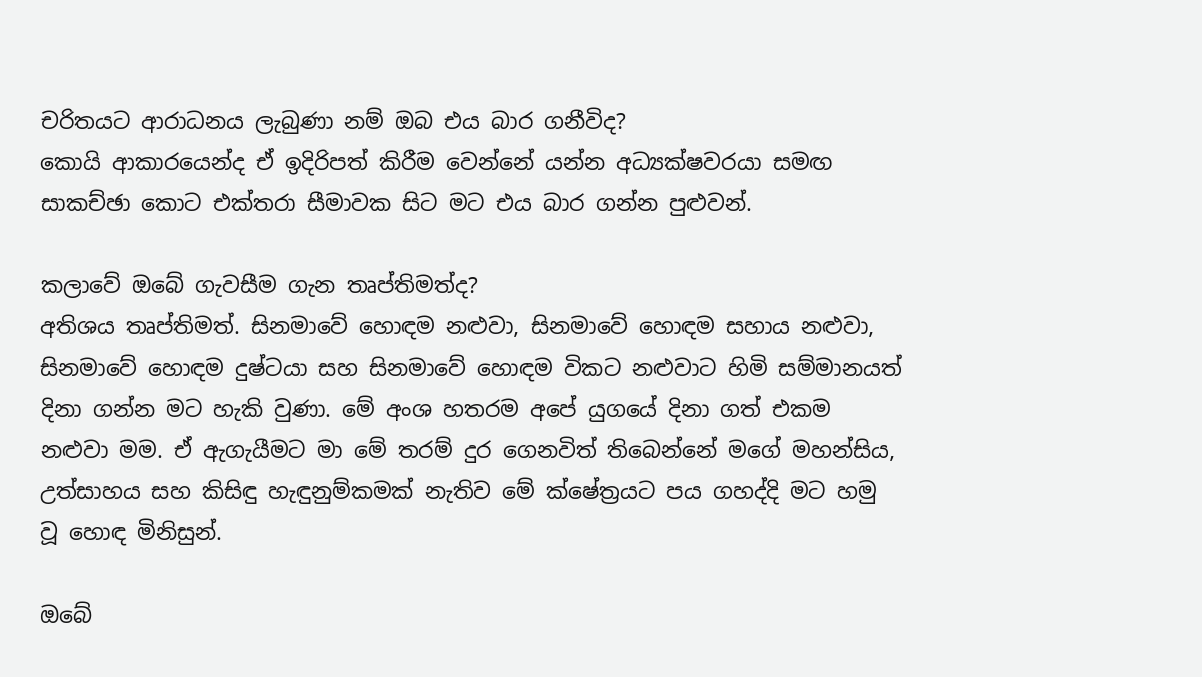චරිතයට ආරාධනය ලැබුණා නම් ඔබ එය බාර ගනීවිද?
කොයි ආකාරයෙන්ද ඒ ඉදිරිපත් කිරීම වෙන්නේ යන්න අධ්‍යක්ෂවරයා සමඟ සාකච්ඡා කොට එක්තරා සීමාවක සිට මට එය බාර ගන්න පුළුවන්.

කලාවේ ඔබේ ගැවසීම ගැන තෘප්තිමත්ද?
අතිශය තෘප්තිමත්. සිනමාවේ හොඳම නළුවා, සිනමාවේ හොඳම සහාය නළුවා, සිනමාවේ හොඳම දුෂ්ටයා සහ සිනමාවේ හොඳම විකට නළුවාට හිමි සම්මානයත් දිනා ගන්න මට හැකි වුණා. මේ අංශ හතරම අපේ යුගයේ දිනා ගත් එකම නළුවා මම. ඒ ඇගැයීමට මා මේ තරම් දුර ගෙනවිත් තිබෙන්නේ මගේ මහන්සිය, උත්සාහය සහ කිසිඳු හැඳුනුම්කමක් නැතිව මේ ක්ෂේත්‍රයට පය ගහද්දි මට හමු වූ හොඳ මිනිසුන්.

ඔබේ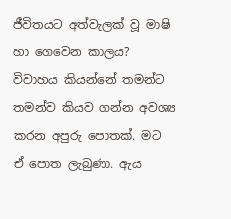ජීවිතයට අත්වැලක් වූ මාෂි හා ගෙවෙන කාලය?
විවාහය කියන්නේ තමන්ට තමන්ව කියව ගන්න අවශ්‍ය කරන අපුරු පොතක්. මට ඒ පොත ලැබුණා. ඇය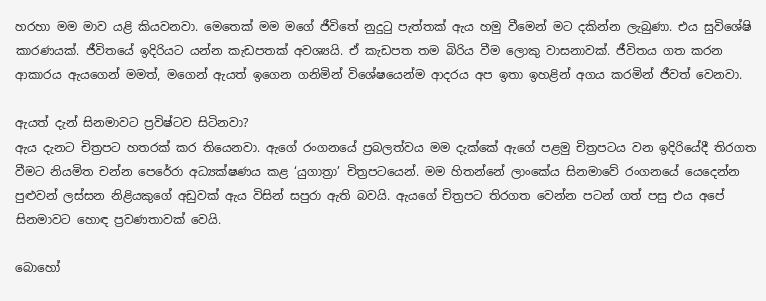හරහා මම මාව යළි කියවනවා. මෙතෙක් මම මගේ ජීවිතේ නුදුටු පැත්තක් ඇය හමු වීමෙන් මට දකින්න ලැබුණා. එය සුවිශේෂි කාරණයක්. ජීවිතයේ ඉදිරියට යන්න කැඩපතක් අවශ්‍යයි. ඒ කැඩපත තම බිරිය වීම ලොකු වාසනාවක්. ජීවිතය ගත කරන ආකාරය ඇයගෙන් මමත්, මගෙන් ඇයත් ඉගෙන ගනිමින් විශේෂයෙන්ම ආදරය අප ඉතා ඉහළින් අගය කරමින් ජීවත් වෙනවා.

ඇයත් දැන් සිනමාවට ප්‍රවිෂ්ටව සිටිනවා?
ඇය දැනට චිත්‍රපට හතරක් කර තියෙනවා. ඇගේ රංගනයේ ප්‍රබලත්වය මම දැක්කේ ඇගේ පළමු චිත්‍රපටය වන ඉදිරියේදී තිරගත වීමට නියමිත චන්න පෙරේරා අධ්‍යක්ෂණය කළ ‘යුගාත්‍රා’ චිත්‍රපටයෙන්. මම හිතන්නේ ලාංකේය සිනමාවේ රංගනයේ යෙදෙන්න පුළුවන් ලස්සන නිළියකුගේ අඩුවක් ඇය විසින් සපුරා ඇති බවයි. ඇයගේ චිත්‍රපට තිරගත වෙන්න පටන් ගත් පසු එය අපේ සිනමාවට හොඳ ප්‍රවණතාවක් වෙයි.

බොහෝ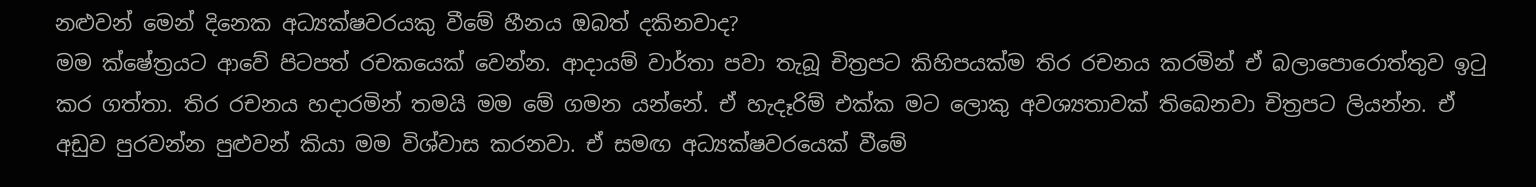නළුවන් මෙන් දිනෙක අධ්‍යක්ෂවරයකු වීමේ හීනය ඔබත් දකිනවාද?
මම ක්ෂේත්‍රයට ආවේ පිටපත් රචකයෙක් වෙන්න. ආදායම් වාර්තා පවා තැබූ චිත්‍රපට කිහිපයක්ම තිර රචනය කරමින් ඒ බලාපොරොත්තුව ඉටු කර ගත්තා. තිර රචනය හදාරමින් තමයි මම මේ ගමන යන්නේ. ඒ හැදෑරිම් එක්ක මට ලොකු අවශ්‍යතාවක් තිබෙනවා චිත්‍රපට ලියන්න. ඒ අඩුව පුරවන්න පුළුවන් කියා මම විශ්වාස කරනවා. ඒ සමඟ අධ්‍යක්ෂවරයෙක් වීමේ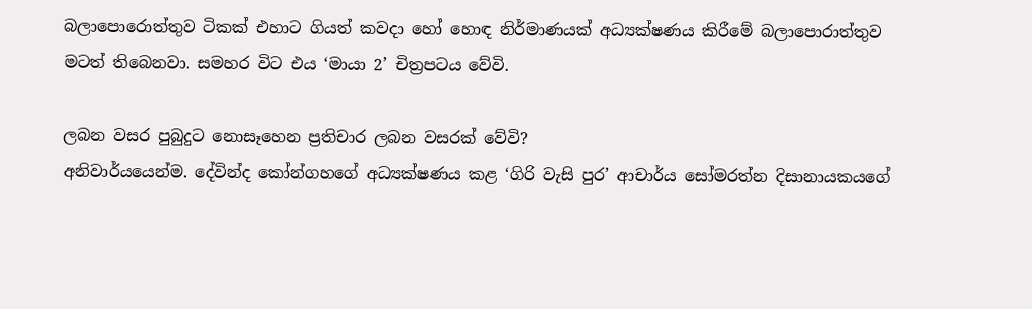බලාපොරොත්තුව ටිකක් එහාට ගියත් කවදා හෝ හොඳ නිර්මාණයක් අධ්‍යක්ෂණය කිරීමේ බලාපොරාත්තුව මටත් තිබෙනවා. සමහර විට එය ‘මායා 2’ චිත්‍රපටය වේවි.

ලබන වසර පුබුදුට නොසෑහෙන ප්‍රතිචාර ලබන වසරක් වේවි?
අනිවාර්යයෙන්ම. දේවින්ද කෝන්ගහගේ අධ්‍යක්ෂණය කළ ‘ගිරි වැසි පුර’ ආචාර්ය සෝමරත්න දිසානායකයගේ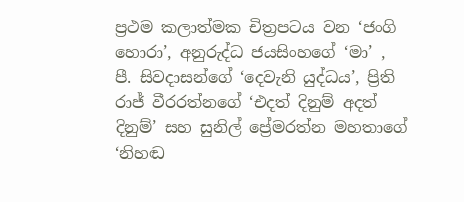ප්‍රථම කලාත්මක චිත්‍රපටය වන ‘ජංගි හොරා’, අනුරුද්ධ ජයසිංහගේ ‘මා’ , පී. සිවදාසන්ගේ ‘දෙවැනි යුද්ධය’, ප්‍රිති රාජ් වීරරත්නගේ ‘එදත් දිනුම් අදත් දිනුම්’ සහ සුනිල් ප්‍රේමරත්න මහතාගේ ‘නිහඬ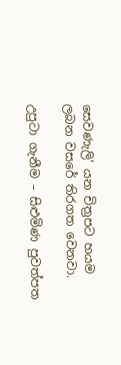සෙවණැලි’ යන චිත්‍රපට හයම ලබන වසරේ තිරගත වෙනවා.

උපුටා ගැනීම – සිළුමිණ පුවත්පත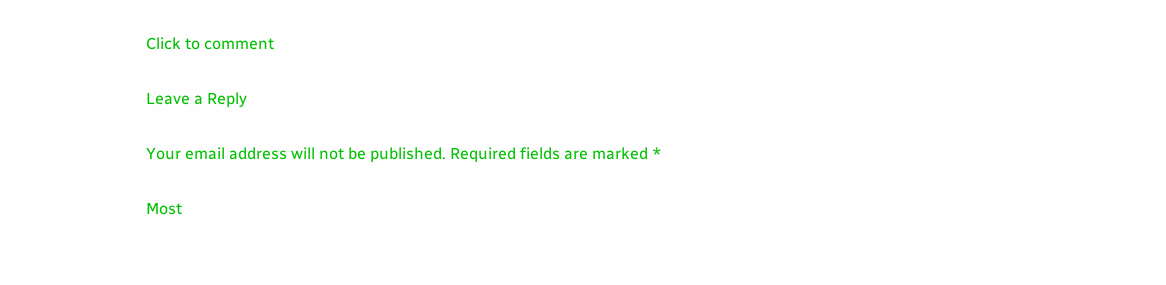Click to comment

Leave a Reply

Your email address will not be published. Required fields are marked *

Most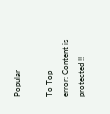Popular

To Top
error: Content is protected !!